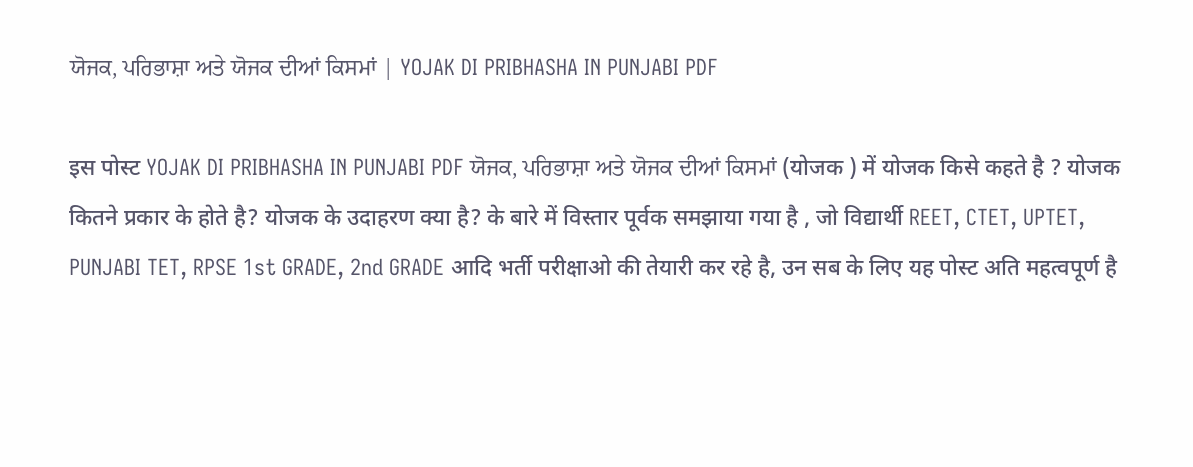ਯੋਜਕ, ਪਰਿਭਾਸ਼ਾ ਅਤੇ ਯੋਜਕ ਦੀਆਂ ਕਿਸਮਾਂ | YOJAK DI PRIBHASHA IN PUNJABI PDF

इस पोस्ट YOJAK DI PRIBHASHA IN PUNJABI PDF ਯੋਜਕ, ਪਰਿਭਾਸ਼ਾ ਅਤੇ ਯੋਜਕ ਦੀਆਂ ਕਿਸਮਾਂ (योजक ) में योजक किसे कहते है ? योजक कितने प्रकार के होते है? योजक के उदाहरण क्या है? के बारे में विस्तार पूर्वक समझाया गया है , जो विद्यार्थी REET, CTET, UPTET, PUNJABI TET, RPSE 1st GRADE, 2nd GRADE आदि भर्ती परीक्षाओ की तेयारी कर रहे है, उन सब के लिए यह पोस्ट अति महत्वपूर्ण है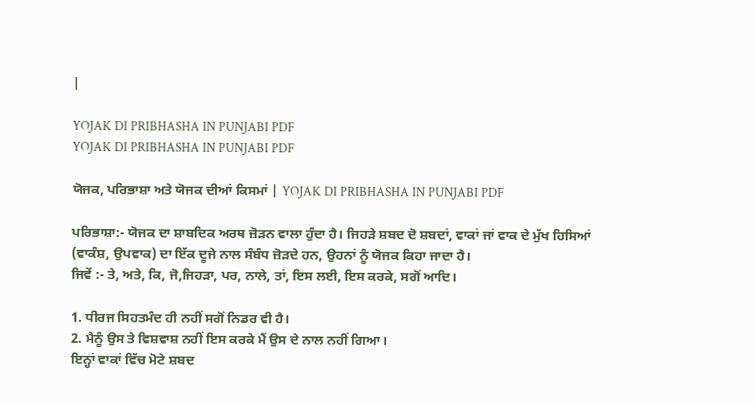|

YOJAK DI PRIBHASHA IN PUNJABI PDF
YOJAK DI PRIBHASHA IN PUNJABI PDF

ਯੋਜਕ, ਪਰਿਭਾਸ਼ਾ ਅਤੇ ਯੋਜਕ ਦੀਆਂ ਕਿਸਮਾਂ | YOJAK DI PRIBHASHA IN PUNJABI PDF

ਪਰਿਭਾਸ਼ਾ:- ਯੋਜਕ ਦਾ ਸ਼ਾਬਦਿਕ ਅਰਥ ਜ਼ੋੜਨ ਵਾਲਾ ਹੁੰਦਾ ਹੈ। ਜਿਹੜੇ ਸ਼ਬਦ ਦੋ ਸ਼ਬਦਾਂ, ਵਾਕਾਂ ਜਾਂ ਵਾਕ ਦੇ ਮੁੱਖ ਹਿਸਿਆਂ (ਵਾਕੰਸ਼, ਉਪਵਾਕ) ਦਾ ਇੱਕ ਦੂਜੇ ਨਾਲ ਸੰਬੰਧ ਜ਼ੋੜਦੇ ਹਨ, ਉਹਨਾਂ ਨੂੰ ਯੋਜਕ ਕਿਹਾ ਜਾਦਾ ਹੈ।
ਜਿਵੇਂ :- ਤੇ, ਅਤੇ, ਕਿ, ਜੋ,ਜਿਹੜਾ, ਪਰ, ਨਾਲੇ, ਤਾਂ, ਇਸ ਲਈ, ਇਸ ਕਰਕੇ, ਸਗੋਂ ਆਦਿ।

1. ਧੀਰਜ ਸਿਹਤਮੰਦ ਹੀ ਨਹੀਂ ਸਗੋਂ ਨਿਡਰ ਵੀ ਹੈ।
2. ਮੈਨੂੰ ਉਸ ਤੇ ਵਿਸ਼ਵਾਸ਼ ਨਹੀਂ ਇਸ ਕਰਕੇ ਮੈਂ ਉਸ ਦੇ ਨਾਲ ਨਹੀਂ ਗਿਆ।
ਇਨ੍ਹਾਂ ਵਾਕਾਂ ਵਿੱਚ ਮੋਟੇ ਸ਼ਬਦ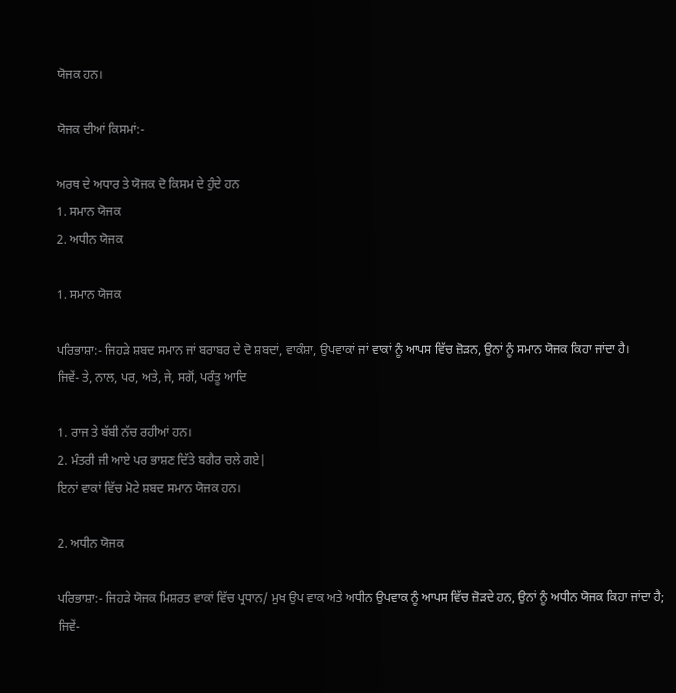ਯੋਜਕ ਹਨ।

ਯੋਜਕ ਦੀਆਂ ਕਿਸਮਾਂ:-

ਅਰਥ ਦੇ ਅਧਾਰ ਤੇ ਯੋਜਕ ਦੋ ਕਿਸਮ ਦੇ ਹੁੰਦੇ ਹਨ
1. ਸਮਾਨ ਯੋਜਕ
2. ਅਧੀਨ ਯੋਜਕ

1. ਸਮਾਨ ਯੋਜਕ

ਪਰਿਭਾਸ਼ਾ:- ਜਿਹੜੇ ਸ਼ਬਦ ਸਮਾਨ ਜਾਂ ਬਰਾਬਰ ਦੇ ਦੋ ਸ਼ਬਦਾਂ, ਵਾਕੰਸ਼ਾ, ਉਪਵਾਕਾਂ ਜਾਂ ਵਾਕਾਂ ਨੂੰ ਆਪਸ ਵਿੱਚ ਜ਼ੋੜਨ, ਉਨਾਂ ਨੂੰ ਸਮਾਨ ਯੋਜਕ ਕਿਹਾ ਜਾਂਦਾ ਹੈ।
ਜਿਵੇਂ- ਤੇ, ਨਾਲ, ਪਰ, ਅਤੇ, ਜੇ, ਸਗੋਂ, ਪਰੰਤੂ ਆਦਿ

1. ਰਾਜ ਤੇ ਬੱਬੀ ਨੱਚ ਰਹੀਆਂ ਹਨ।
2. ਮੰਤਰੀ ਜੀ ਆਏ ਪਰ ਭਾਸ਼ਣ ਦਿੱਤੇ ਬਗੈਰ ਚਲੇ ਗਏ|
ਇਨਾਂ ਵਾਕਾਂ ਵਿੱਚ ਮੋਟੇ ਸ਼ਬਦ ਸਮਾਨ ਯੋਜਕ ਹਨ।

2. ਅਧੀਨ ਯੋਜਕ

ਪਰਿਭਾਸ਼ਾ:- ਜਿਹੜੇ ਯੋਜਕ ਮਿਸ਼ਰਤ ਵਾਕਾਂ ਵਿੱਚ ਪ੍ਰਧਾਨ/ ਮੁਖ ਉਪ ਵਾਕ ਅਤੇ ਅਧੀਨ ਉਪਵਾਕ ਨੂੰ ਆਪਸ ਵਿੱਚ ਜ਼ੋੜਦੇ ਹਨ, ਉਨਾਂ ਨੂੰ ਅਧੀਨ ਯੋਜਕ ਕਿਹਾ ਜਾਂਦਾ ਹੈ;
ਜਿਵੇਂ-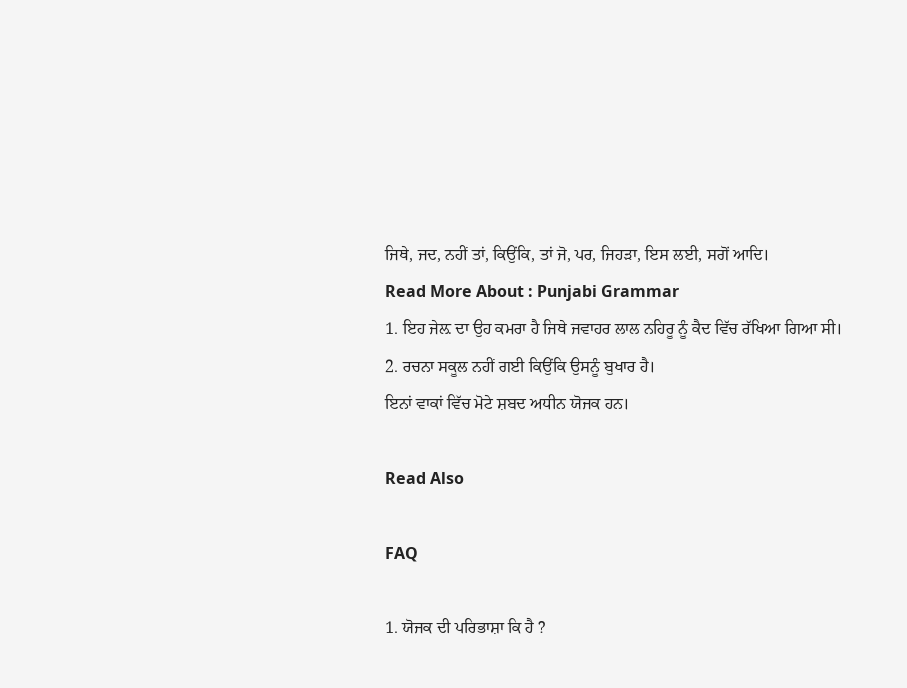ਜਿਥੇ, ਜਦ, ਨਹੀਂ ਤਾਂ, ਕਿਉਂਕਿ, ਤਾਂ ਜੋ, ਪਰ, ਜਿਹੜਾ, ਇਸ ਲਈ, ਸਗੋਂ ਆਦਿ।
Read More About : Punjabi Grammar
1. ਇਹ ਜੇਲ਼ ਦਾ ਉਹ ਕਮਰਾ ਹੈ ਜਿਥੇ ਜਵਾਹਰ ਲਾਲ ਨਹਿਰੂ ਨੂੰ ਕੈਦ ਵਿੱਚ ਰੱਖਿਆ ਗਿਆ ਸੀ।
2. ਰਚਨਾ ਸਕੂਲ ਨਹੀਂ ਗਈ ਕਿਉਂਕਿ ਉਸਨੂੰ ਬੁਖਾਰ ਹੈ।
ਇਨਾਂ ਵਾਕਾਂ ਵਿੱਚ ਮੋਟੇ ਸ਼ਬਦ ਅਧੀਨ ਯੋਜਕ ਹਨ।

Read Also

FAQ

1. ਯੋਜਕ ਦੀ ਪਰਿਭਾਸ਼ਾ ਕਿ ਹੈ ?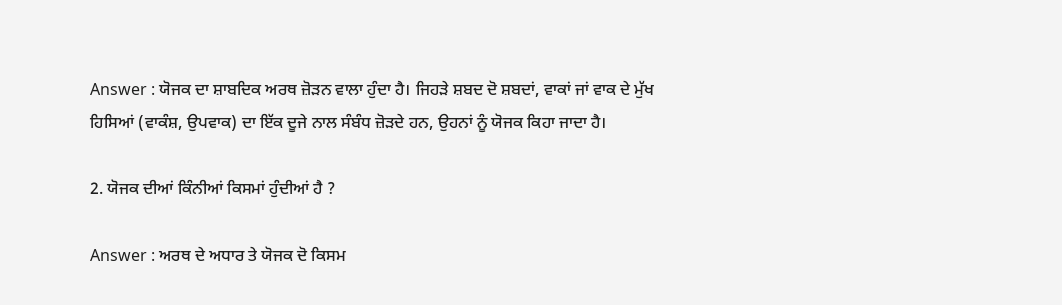Answer : ਯੋਜਕ ਦਾ ਸ਼ਾਬਦਿਕ ਅਰਥ ਜ਼ੋੜਨ ਵਾਲਾ ਹੁੰਦਾ ਹੈ। ਜਿਹੜੇ ਸ਼ਬਦ ਦੋ ਸ਼ਬਦਾਂ, ਵਾਕਾਂ ਜਾਂ ਵਾਕ ਦੇ ਮੁੱਖ ਹਿਸਿਆਂ (ਵਾਕੰਸ਼, ਉਪਵਾਕ) ਦਾ ਇੱਕ ਦੂਜੇ ਨਾਲ ਸੰਬੰਧ ਜ਼ੋੜਦੇ ਹਨ, ਉਹਨਾਂ ਨੂੰ ਯੋਜਕ ਕਿਹਾ ਜਾਦਾ ਹੈ।

2. ਯੋਜਕ ਦੀਆਂ ਕਿੰਨੀਆਂ ਕਿਸਮਾਂ ਹੁੰਦੀਆਂ ਹੈ ?

Answer : ਅਰਥ ਦੇ ਅਧਾਰ ਤੇ ਯੋਜਕ ਦੋ ਕਿਸਮ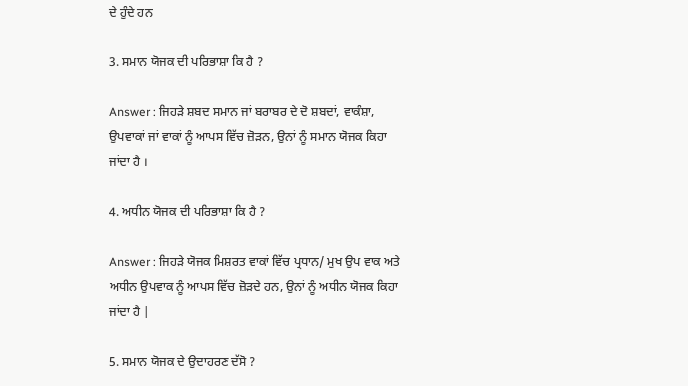ਦੇ ਹੁੰਦੇ ਹਨ

3. ਸਮਾਨ ਯੋਜਕ ਦੀ ਪਰਿਭਾਸ਼ਾ ਕਿ ਹੈ ?

Answer : ਜਿਹੜੇ ਸ਼ਬਦ ਸਮਾਨ ਜਾਂ ਬਰਾਬਰ ਦੇ ਦੋ ਸ਼ਬਦਾਂ, ਵਾਕੰਸ਼ਾ, ਉਪਵਾਕਾਂ ਜਾਂ ਵਾਕਾਂ ਨੂੰ ਆਪਸ ਵਿੱਚ ਜ਼ੋੜਨ, ਉਨਾਂ ਨੂੰ ਸਮਾਨ ਯੋਜਕ ਕਿਹਾ ਜਾਂਦਾ ਹੈ ।

4. ਅਧੀਨ ਯੋਜਕ ਦੀ ਪਰਿਭਾਸ਼ਾ ਕਿ ਹੈ ?

Answer : ਜਿਹੜੇ ਯੋਜਕ ਮਿਸ਼ਰਤ ਵਾਕਾਂ ਵਿੱਚ ਪ੍ਰਧਾਨ/ ਮੁਖ ਉਪ ਵਾਕ ਅਤੇ ਅਧੀਨ ਉਪਵਾਕ ਨੂੰ ਆਪਸ ਵਿੱਚ ਜ਼ੋੜਦੇ ਹਨ, ਉਨਾਂ ਨੂੰ ਅਧੀਨ ਯੋਜਕ ਕਿਹਾ ਜਾਂਦਾ ਹੈ |

5. ਸਮਾਨ ਯੋਜਕ ਦੇ ਉਦਾਹਰਣ ਦੱਸੋ ?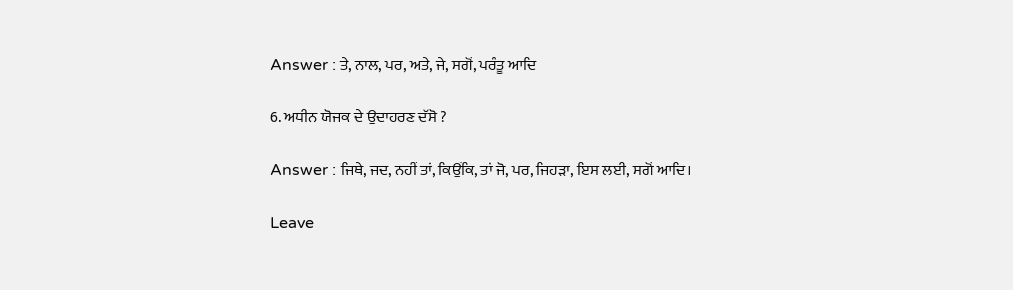Answer : ਤੇ, ਨਾਲ, ਪਰ, ਅਤੇ, ਜੇ, ਸਗੋਂ, ਪਰੰਤੂ ਆਦਿ

6. ਅਧੀਨ ਯੋਜਕ ਦੇ ਉਦਾਹਰਣ ਦੱਸੋ ?

Answer : ਜਿਥੇ, ਜਦ, ਨਹੀਂ ਤਾਂ, ਕਿਉਂਕਿ, ਤਾਂ ਜੋ, ਪਰ, ਜਿਹੜਾ, ਇਸ ਲਈ, ਸਗੋਂ ਆਦਿ।

Leave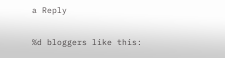a Reply

%d bloggers like this: